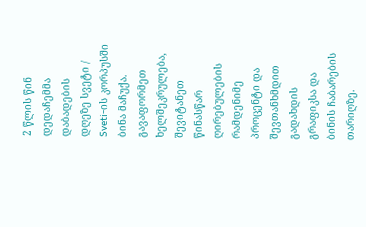2 წლის წინ დედაჩემმა დაბადების დღეზე სვეტი / Sveti-ის კორპუსში ბინა მაჩუქა. გავაფორმეთ ხელშეკრულება, შევიტანეთ წინასწარ ღირებულების რამდენიმე პროცენტი და შევთანხმდით გადახდის გრაფიკსა და ბინის ჩაბარების თარიღზე.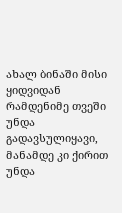ახალ ბინაში მისი ყიდვიდან რამდენიმე თვეში უნდა გადავსულიყავი, მანამდე კი ქირით უნდა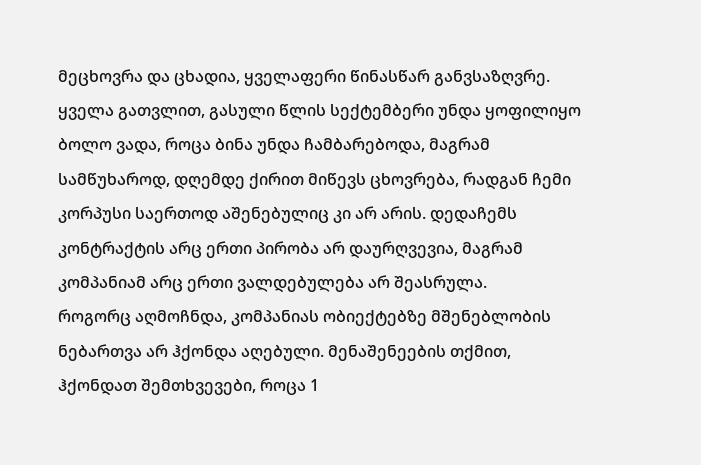მეცხოვრა და ცხადია, ყველაფერი წინასწარ განვსაზღვრე.
ყველა გათვლით, გასული წლის სექტემბერი უნდა ყოფილიყო ბოლო ვადა, როცა ბინა უნდა ჩამბარებოდა, მაგრამ სამწუხაროდ, დღემდე ქირით მიწევს ცხოვრება, რადგან ჩემი კორპუსი საერთოდ აშენებულიც კი არ არის. დედაჩემს კონტრაქტის არც ერთი პირობა არ დაურღვევია, მაგრამ კომპანიამ არც ერთი ვალდებულება არ შეასრულა.
როგორც აღმოჩნდა, კომპანიას ობიექტებზე მშენებლობის ნებართვა არ ჰქონდა აღებული. მენაშენეების თქმით, ჰქონდათ შემთხვევები, როცა 1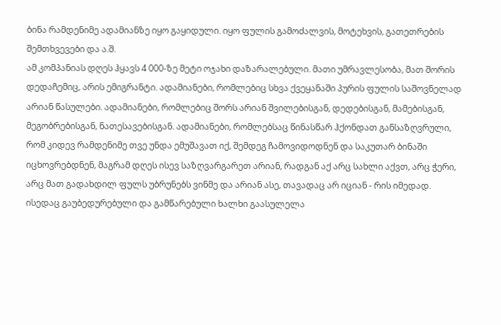ბინა რამდენიმე ადამიანზე იყო გაყიდული. იყო ფულის გამოძალვის, მოტეხვის, გათეთრების შემთხვევები და ა.შ.
ამ კომპანიას დღეს ჰყავს 4 000-ზე მეტი ოჯახი დაზარალებული. მათი უმრავლესობა, მათ შორის დედაჩემიც, არის ემიგრანტი. ადამიანები, რომლებიც სხვა ქვეყანაში პურის ფულის საშოვნელად არიან წასულები. ადამიანები, რომლებიც შორს არიან შვილებისგან, დედებისგან, მამებისგან, მეგობრებისგან, ნათესავებისგან. ადამიანები, რომლებსაც წინასწარ ჰქონდათ განსაზღვრული, რომ კიდევ რამდენიმე თვე უნდა ემუშავათ იქ, შემდეგ ჩამოვიდოდნენ და საკუთარ ბინაში იცხოვრებდნენ, მაგრამ დღეს ისევ საზღვარგარეთ არიან, რადგან აქ არც სახლი აქვთ, არც ჭერი, არც მათ გადახდილ ფულს უბრუნებს ვინმე და არიან ასე, თავადაც არ იციან - რის იმედად.
ისედაც გაუბედურებული და გამწარებული ხალხი გაასულელა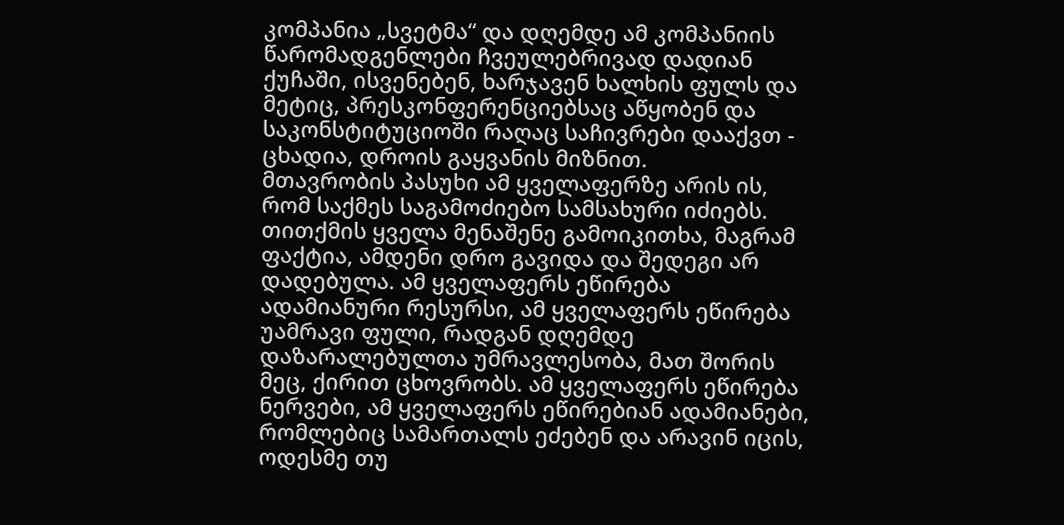კომპანია „სვეტმა“ და დღემდე ამ კომპანიის წარომადგენლები ჩვეულებრივად დადიან ქუჩაში, ისვენებენ, ხარჯავენ ხალხის ფულს და მეტიც, პრესკონფერენციებსაც აწყობენ და საკონსტიტუციოში რაღაც საჩივრები დააქვთ - ცხადია, დროის გაყვანის მიზნით.
მთავრობის პასუხი ამ ყველაფერზე არის ის, რომ საქმეს საგამოძიებო სამსახური იძიებს. თითქმის ყველა მენაშენე გამოიკითხა, მაგრამ ფაქტია, ამდენი დრო გავიდა და შედეგი არ დადებულა. ამ ყველაფერს ეწირება ადამიანური რესურსი, ამ ყველაფერს ეწირება უამრავი ფული, რადგან დღემდე დაზარალებულთა უმრავლესობა, მათ შორის მეც, ქირით ცხოვრობს. ამ ყველაფერს ეწირება ნერვები, ამ ყველაფერს ეწირებიან ადამიანები, რომლებიც სამართალს ეძებენ და არავინ იცის, ოდესმე თუ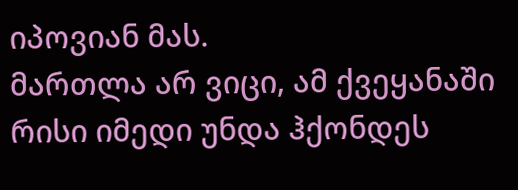იპოვიან მას.
მართლა არ ვიცი, ამ ქვეყანაში რისი იმედი უნდა ჰქონდეს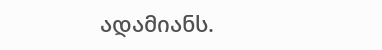ადამიანს.